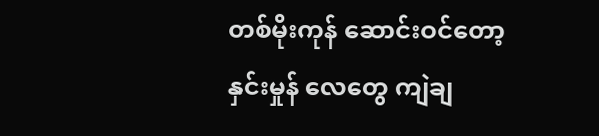တစ်မိုးကုန် ဆောင်းဝင်တော့ နှင်းမှုန် လေတွေ ကျဲချ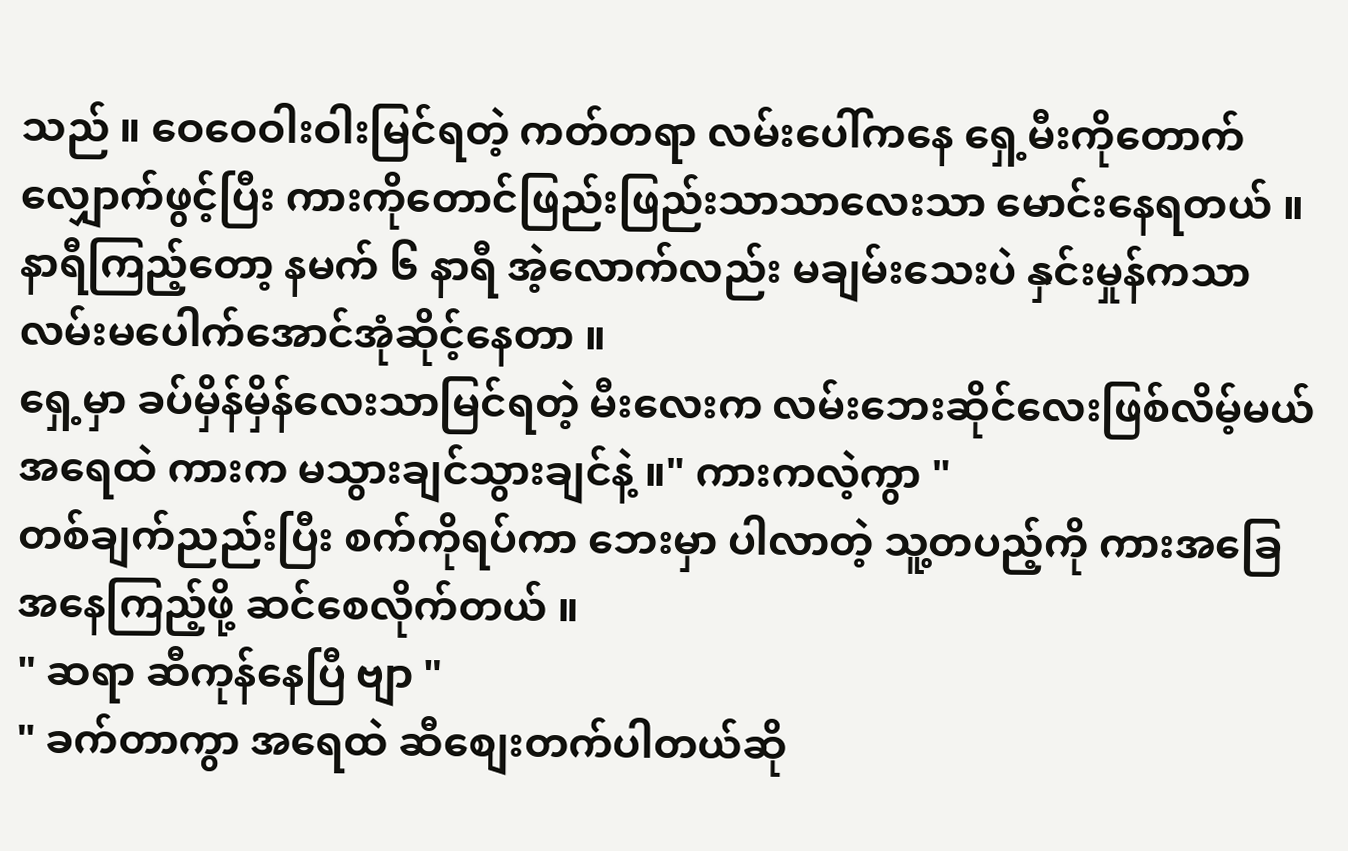သည် ။ ဝေဝေဝါးဝါးမြင်ရတဲ့ ကတ်တရာ လမ်းပေါ်ကနေ ရှေ့မီးကိုတောက်လျှောက်ဖွင့်ပြီး ကားကိုတောင်ဖြည်းဖြည်းသာသာလေးသာ မောင်းနေရတယ် ။ နာရီကြည့်တော့ နမက် ၆ နာရီ အဲ့လောက်လည်း မချမ်းသေးပဲ နှင်းမှုန်ကသာ လမ်းမပေါက်အောင်အုံဆိုင့်နေတာ ။
ရှေ့မှာ ခပ်မှိန်မှိန်လေးသာမြင်ရတဲ့ မီးလေးက လမ်းဘေးဆိုင်လေးဖြစ်လိမ့်မယ် အရေထဲ ကားက မသွားချင်သွားချင်နဲ့ ။" ကားကလဲ့ကွာ "
တစ်ချက်ညည်းပြီး စက်ကိုရပ်ကာ ဘေးမှာ ပါလာတဲ့ သူ့တပည့်ကို ကားအခြေအနေကြည့်ဖို့ ဆင်စေလိုက်တယ် ။
" ဆရာ ဆီကုန်နေပြီ ဗျာ "
" ခက်တာကွာ အရေထဲ ဆီစျေးတက်ပါတယ်ဆို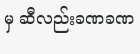မှ ဆီလည်းခဏခဏ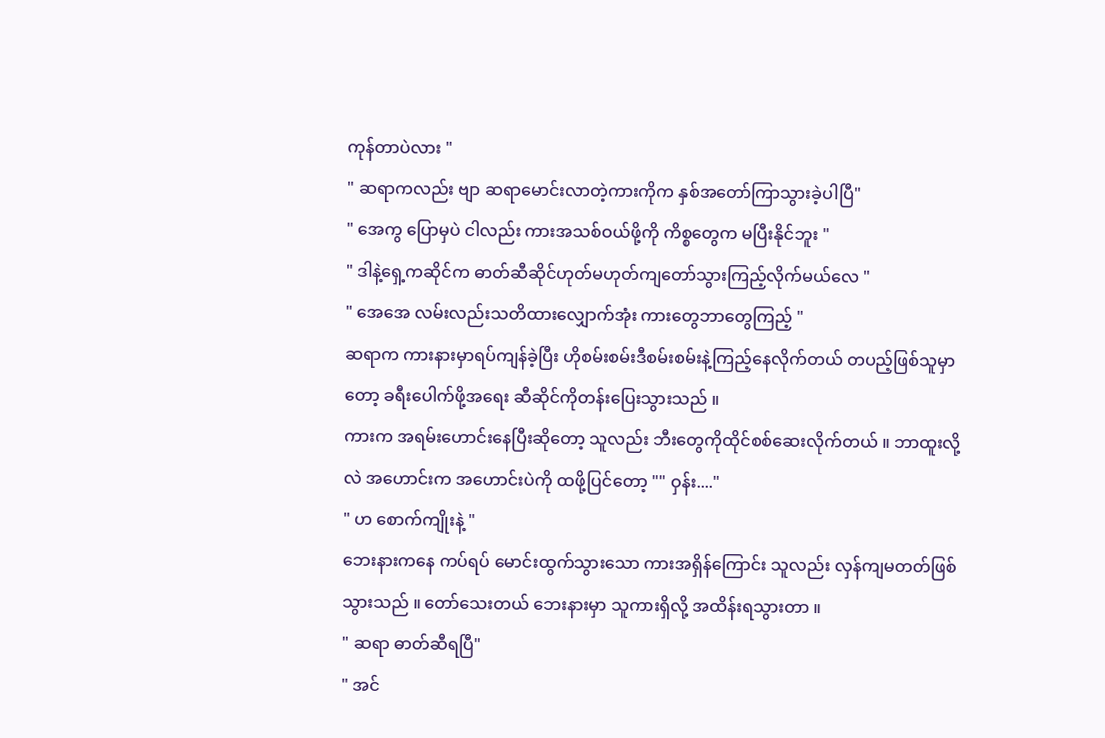ကုန်တာပဲလား "
" ဆရာကလည်း ဗျာ ဆရာမောင်းလာတဲ့ကားကိုက နှစ်အတော်ကြာသွားခဲ့ပါပြီ"
" အေကွ ပြောမှပဲ ငါလည်း ကားအသစ်ဝယ်ဖို့ကို ကိစ္စတွေက မပြီးနိုင်ဘူး "
" ဒါနဲ့ရှေ့ကဆိုင်က ဓာတ်ဆီဆိုင်ဟုတ်မဟုတ်ကျတော်သွားကြည့်လိုက်မယ်လေ "
" အေအေ လမ်းလည်းသတိထားလျှောက်အုံး ကားတွေဘာတွေကြည့် "
ဆရာက ကားနားမှာရပ်ကျန်ခဲ့ပြီး ဟိုစမ်းစမ်းဒီစမ်းစမ်းနဲ့ကြည့်နေလိုက်တယ် တပည့်ဖြစ်သူမှာတော့ ခရီးပေါက်ဖို့အရေး ဆီဆိုင်ကိုတန်းပြေးသွားသည် ။
ကားက အရမ်းဟောင်းနေပြီးဆိုတော့ သူလည်း ဘီးတွေကိုထိုင်စစ်ဆေးလိုက်တယ် ။ ဘာထူးလို့လဲ အဟောင်းက အဟောင်းပဲကို ထဖို့ပြင်တော့ "" ဝှန်း...."
" ဟ စောက်ကျိုးနဲ့ "
ဘေးနားကနေ ကပ်ရပ် မောင်းထွက်သွားသော ကားအရှိန်ကြောင်း သူလည်း လှန်ကျမတတ်ဖြစ်သွားသည် ။ တော်သေးတယ် ဘေးနားမှာ သူကားရှိလို့ အထိန်းရသွားတာ ။
" ဆရာ ဓာတ်ဆီရပြီ"
" အင်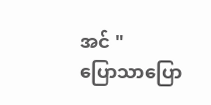အင် "
ပြောသာပြော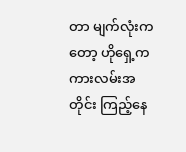တာ မျက်လုံးကတော့ ဟိုရှေ့က ကားလမ်းအတိုင်း ကြည့်နေ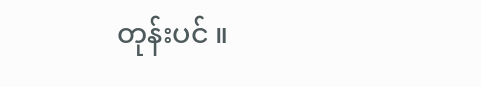တုန်းပင် ။